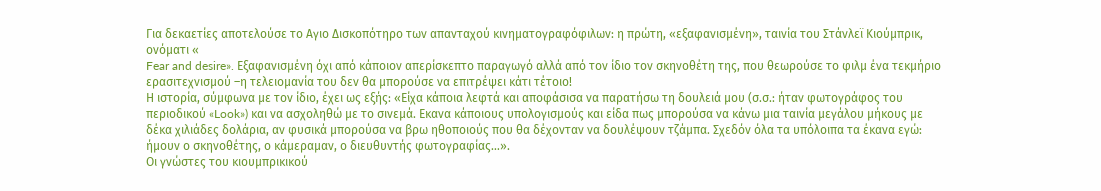Για δεκαετίες αποτελούσε το Αγιο Δισκοπότηρο των απανταχού κινηματογραφόφιλων: η πρώτη, «εξαφανισμένη», ταινία του Στάνλεϊ Κιούμπρικ, ονόματι «
Fear and desire». Εξαφανισμένη όχι από κάποιον απερίσκεπτο παραγωγό αλλά από τον ίδιο τον σκηνοθέτη της, που θεωρούσε το φιλμ ένα τεκμήριο ερασιτεχνισμού –η τελειομανία του δεν θα μπορούσε να επιτρέψει κάτι τέτοιο!
Η ιστορία, σύμφωνα με τον ίδιο, έχει ως εξής: «Είχα κάποια λεφτά και αποφάσισα να παρατήσω τη δουλειά μου (σ.σ.: ήταν φωτογράφος του περιοδικού «Look») και να ασχοληθώ με το σινεμά. Εκανα κάποιους υπολογισμούς και είδα πως μπορούσα να κάνω μια ταινία μεγάλου μήκους με δέκα χιλιάδες δολάρια, αν φυσικά μπορούσα να βρω ηθοποιούς που θα δέχονταν να δουλέψουν τζάμπα. Σχεδόν όλα τα υπόλοιπα τα έκανα εγώ: ήμουν ο σκηνοθέτης, ο κάμεραμαν, ο διευθυντής φωτογραφίας…».
Οι γνώστες του κιουμπρικικού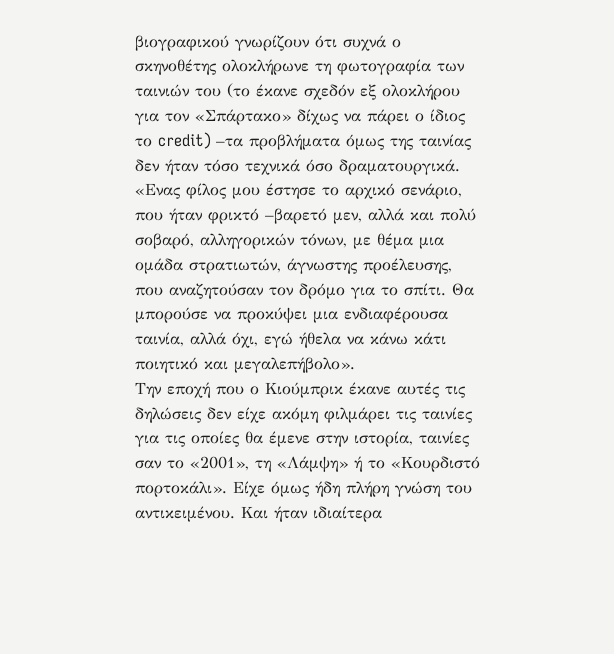βιογραφικού γνωρίζουν ότι συχνά ο σκηνοθέτης ολοκλήρωνε τη φωτογραφία των ταινιών του (το έκανε σχεδόν εξ ολοκλήρου για τον «Σπάρτακο» δίχως να πάρει ο ίδιος το credit) –τα προβλήματα όμως της ταινίας δεν ήταν τόσο τεχνικά όσο δραματουργικά. «Ενας φίλος μου έστησε το αρχικό σενάριο, που ήταν φρικτό –βαρετό μεν, αλλά και πολύ σοβαρό, αλληγορικών τόνων, με θέμα μια ομάδα στρατιωτών, άγνωστης προέλευσης, που αναζητούσαν τον δρόμο για το σπίτι. Θα μπορούσε να προκύψει μια ενδιαφέρουσα ταινία, αλλά όχι, εγώ ήθελα να κάνω κάτι ποιητικό και μεγαλεπήβολο».
Την εποχή που ο Κιούμπρικ έκανε αυτές τις δηλώσεις δεν είχε ακόμη φιλμάρει τις ταινίες για τις οποίες θα έμενε στην ιστορία, ταινίες σαν το «2001», τη «Λάμψη» ή το «Κουρδιστό πορτοκάλι». Είχε όμως ήδη πλήρη γνώση του αντικειμένου. Και ήταν ιδιαίτερα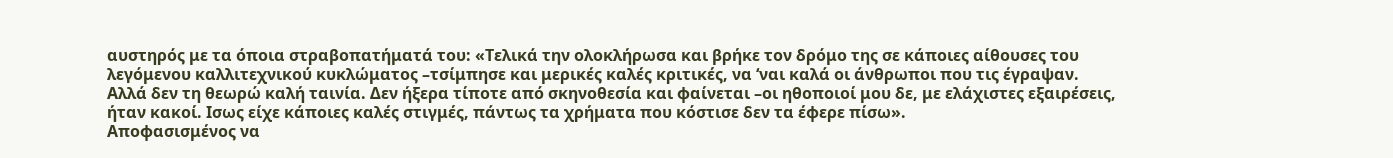αυστηρός με τα όποια στραβοπατήματά του: «Τελικά την ολοκλήρωσα και βρήκε τον δρόμο της σε κάποιες αίθουσες του λεγόμενου καλλιτεχνικού κυκλώματος –τσίμπησε και μερικές καλές κριτικές, να ‘ναι καλά οι άνθρωποι που τις έγραψαν. Αλλά δεν τη θεωρώ καλή ταινία. Δεν ήξερα τίποτε από σκηνοθεσία και φαίνεται –οι ηθοποιοί μου δε, με ελάχιστες εξαιρέσεις, ήταν κακοί. Ισως είχε κάποιες καλές στιγμές, πάντως τα χρήματα που κόστισε δεν τα έφερε πίσω».
Αποφασισμένος να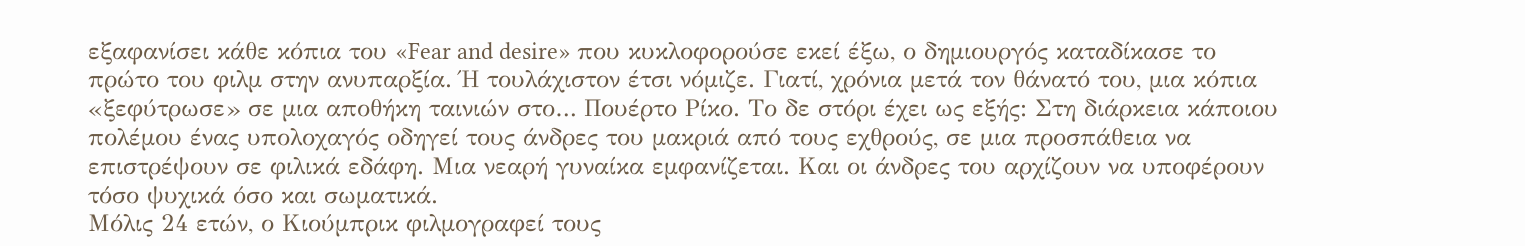εξαφανίσει κάθε κόπια του «Fear and desire» που κυκλοφορούσε εκεί έξω, ο δημιουργός καταδίκασε το πρώτο του φιλμ στην ανυπαρξία. Ή τουλάχιστον έτσι νόμιζε. Γιατί, χρόνια μετά τον θάνατό του, μια κόπια «ξεφύτρωσε» σε μια αποθήκη ταινιών στο… Πουέρτο Ρίκο. Το δε στόρι έχει ως εξής: Στη διάρκεια κάποιου πολέμου ένας υπολοχαγός οδηγεί τους άνδρες του μακριά από τους εχθρούς, σε μια προσπάθεια να επιστρέψουν σε φιλικά εδάφη. Μια νεαρή γυναίκα εμφανίζεται. Και οι άνδρες του αρχίζουν να υποφέρουν τόσο ψυχικά όσο και σωματικά.
Μόλις 24 ετών, ο Κιούμπρικ φιλμογραφεί τους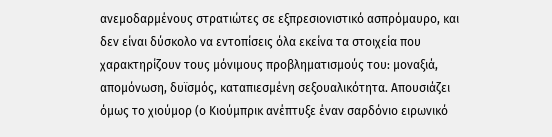ανεμοδαρμένους στρατιώτες σε εξπρεσιονιστικό ασπρόμαυρο, και δεν είναι δύσκολο να εντοπίσεις όλα εκείνα τα στοιχεία που χαρακτηρίζουν τους μόνιμους προβληματισμούς του: μοναξιά, απομόνωση, δυϊσμός, καταπιεσμένη σεξουαλικότητα. Απουσιάζει όμως το χιούμορ (ο Κιούμπρικ ανέπτυξε έναν σαρδόνιο ειρωνικό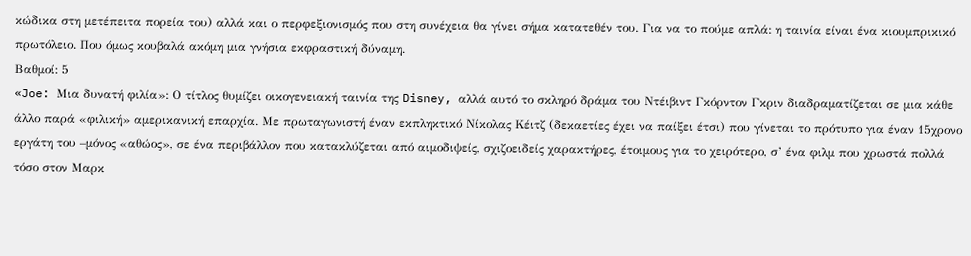κώδικα στη μετέπειτα πορεία του) αλλά και ο περφεξιονισμός που στη συνέχεια θα γίνει σήμα κατατεθέν του. Για να το πούμε απλά: η ταινία είναι ένα κιουμπρικικό πρωτόλειο. Που όμως κουβαλά ακόμη μια γνήσια εκφραστική δύναμη.
Βαθμοί: 5
«Joe: Μια δυνατή φιλία»: Ο τίτλος θυμίζει οικογενειακή ταινία της Disney, αλλά αυτό το σκληρό δράμα του Ντέιβιντ Γκόρντον Γκριν διαδραματίζεται σε μια κάθε άλλο παρά «φιλική» αμερικανική επαρχία. Με πρωταγωνιστή έναν εκπληκτικό Νίκολας Κέιτζ (δεκαετίες έχει να παίξει έτσι) που γίνεται το πρότυπο για έναν 15χρονο εργάτη του –μόνος «αθώος», σε ένα περιβάλλον που κατακλύζεται από αιμοδιψείς, σχιζοειδείς χαρακτήρες, έτοιμους για το χειρότερο, σ’ ένα φιλμ που χρωστά πολλά τόσο στον Μαρκ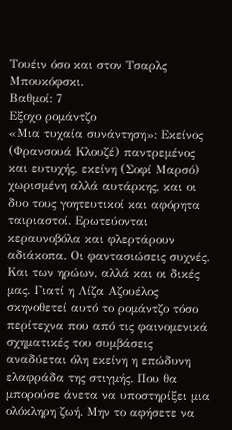Τουέιν όσο και στον Τσαρλς Μπουκόφσκι.
Βαθμοί: 7
Εξοχο ρομάντζο
«Μια τυχαία συνάντηση»: Εκείνος (Φρανσουά Κλουζέ) παντρεμένος και ευτυχής, εκείνη (Σοφί Μαρσό) χωρισμένη αλλά αυτάρκης, και οι δυο τους γοητευτικοί και αφόρητα ταιριαστοί. Ερωτεύονται κεραυνοβόλα και φλερτάρουν αδιάκοπα. Οι φαντασιώσεις συχνές. Και των ηρώων, αλλά και οι δικές μας. Γιατί η Λίζα Αζουέλος σκηνοθετεί αυτό το ρομάντζο τόσο περίτεχνα που από τις φαινομενικά σχηματικές του συμβάσεις αναδύεται όλη εκείνη η επώδυνη ελαφράδα της στιγμής. Που θα μπορούσε άνετα να υποστηρίξει μια ολόκληρη ζωή. Μην το αφήσετε να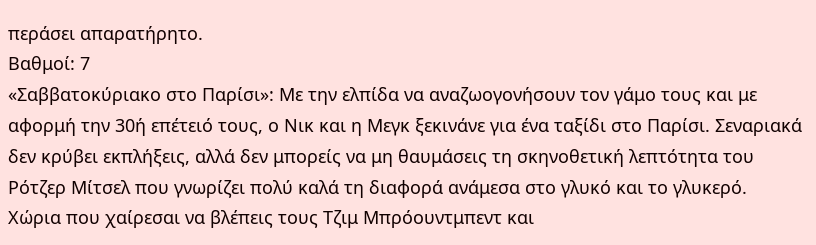περάσει απαρατήρητο.
Βαθμοί: 7
«Σαββατοκύριακο στο Παρίσι»: Με την ελπίδα να αναζωογονήσουν τον γάμο τους και με αφορμή την 30ή επέτειό τους, ο Νικ και η Μεγκ ξεκινάνε για ένα ταξίδι στο Παρίσι. Σεναριακά δεν κρύβει εκπλήξεις, αλλά δεν μπορείς να μη θαυμάσεις τη σκηνοθετική λεπτότητα του Ρότζερ Μίτσελ που γνωρίζει πολύ καλά τη διαφορά ανάμεσα στο γλυκό και το γλυκερό. Χώρια που χαίρεσαι να βλέπεις τους Τζιμ Μπρόουντμπεντ και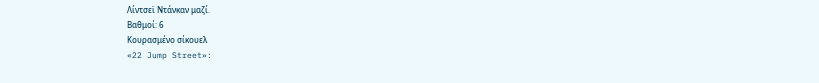Λίντσεϊ Ντάνκαν μαζί.
Βαθμοί: 6
Κουρασμένο σίκουελ
«22 Jump Street»: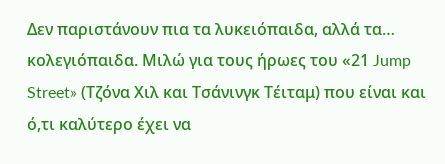Δεν παριστάνουν πια τα λυκειόπαιδα, αλλά τα… κολεγιόπαιδα. Μιλώ για τους ήρωες του «21 Jump Street» (Τζόνα Χιλ και Τσάνινγκ Τέιταμ) που είναι και ό,τι καλύτερο έχει να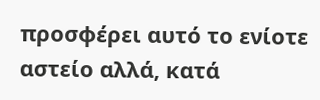προσφέρει αυτό το ενίοτε αστείο αλλά, κατά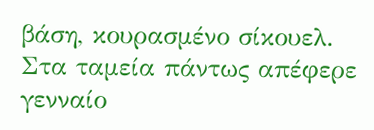βάση, κουρασμένο σίκουελ. Στα ταμεία πάντως απέφερε γενναίο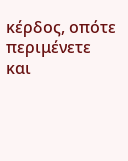κέρδος, οπότε περιμένετε και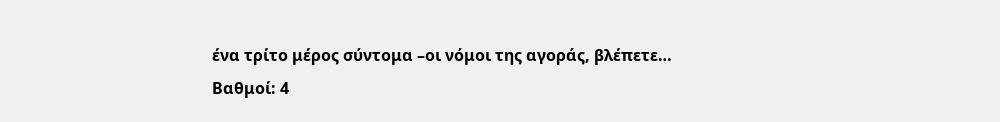ένα τρίτο μέρος σύντομα –οι νόμοι της αγοράς, βλέπετε…
Βαθμοί: 4